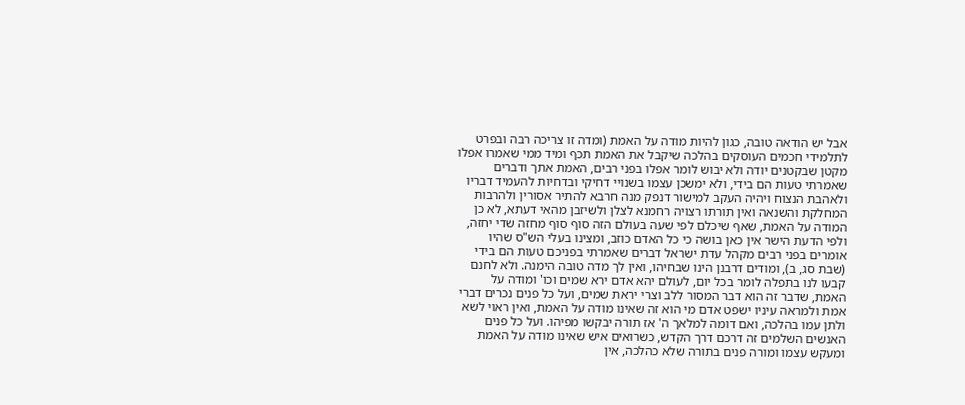אבל יש הודאה טובה, כגון להיות מודה על האמת (ומדה זו צריכה רבה ובפרט לתלמידי חכמים העוסקים בהלכה שיקבל את האמת תכף ומיד ממי שאמרו אפלו מקטן שבקטנים יודה ולא יבוש לומר אפלו בפני רבים, האמת אתך ודברים שאמרתי טעות הם בידי, ולא ימשכן עצמו בשנויי דחיקי ובדחיות להעמיד דבריו ולאהבת הנצוח ויהיה העקב למישור דנפק מנה חרבא להתיר אסורין ולהרבות המחלקת והשנאה ואין תורתו רצויה רחמנא לצלן ולשיזבן מהאי דעתא, לא כן המודה על האמת, שאף שיכלם לפי שעה בעולם הזה סוף סוף מחזה שדי יחזה, ולפי הדעת הישר אין כאן בושה כי כל האדם כוזב, ומצינו בעלי הש"ס שהיו אומרים בפני רבים מקהל עדת ישראל דברים שאמרתי בפניכם טעות הם בידי (שבת סג, ב), ומודים דרבנן הינו שבחיהו, ואין לך מדה טובה הימנה. ולא לחנם קבעו לנו בתפלה לומר בכל יום, לעולם יהא אדם ירא שמים וכו' ומודה על האמת, שדבר זה הוא דבר המסור ללב וצרי יראת שמים, ועל כל פנים נכרים דברי אמת ולמראה עיניו ישפט אדם מי הוא זה שאינו מודה על האמת, ואין ראוי לשא ולתן עמו בהלכה, ואם דומה למלאך ה' אז תורה יבקשו מפיהו. ועל כל פנים האנשים השלמים זה דרכם דרך הקדש, כשרואים איש שאינו מודה על האמת ומעקש עצמו ומורה פנים בתורה שלא כהלכה, אין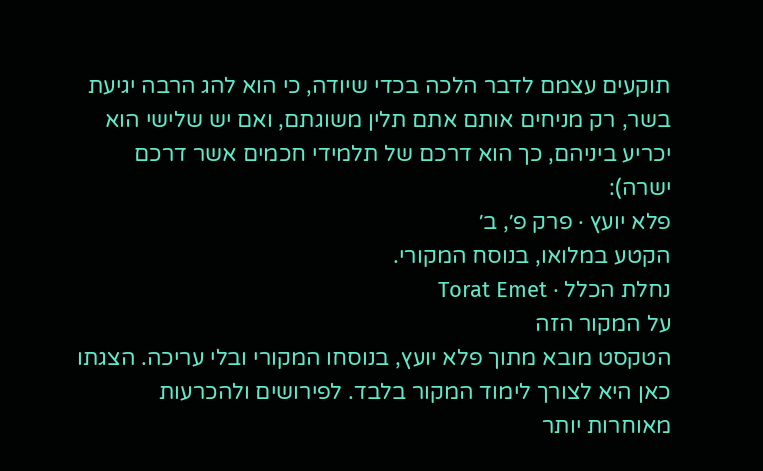תוקעים עצמם לדבר הלכה בכדי שיודה, כי הוא להג הרבה יגיעת בשר, רק מניחים אותם אתם תלין משוגתם, ואם יש שלישי הוא יכריע ביניהם, כך הוא דרכם של תלמידי חכמים אשר דרכם ישרה):
פלא יועץ · פרק פ׳, ב׳
הקטע במלואו, בנוסח המקורי.
נחלת הכלל · Torat Emet
על המקור הזה
הטקסט מובא מתוך פלא יועץ, בנוסחו המקורי ובלי עריכה. הצגתו כאן היא לצורך לימוד המקור בלבד. לפירושים ולהכרעות מאוחרות יותר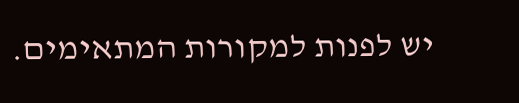יש לפנות למקורות המתאימים.